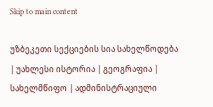Skip to main content

უზბეკეთი სექციების სია სახელწოდება | უახლესი ისტორია | გეოგრაფია | სახელმწიფო | ადმინისტრაციული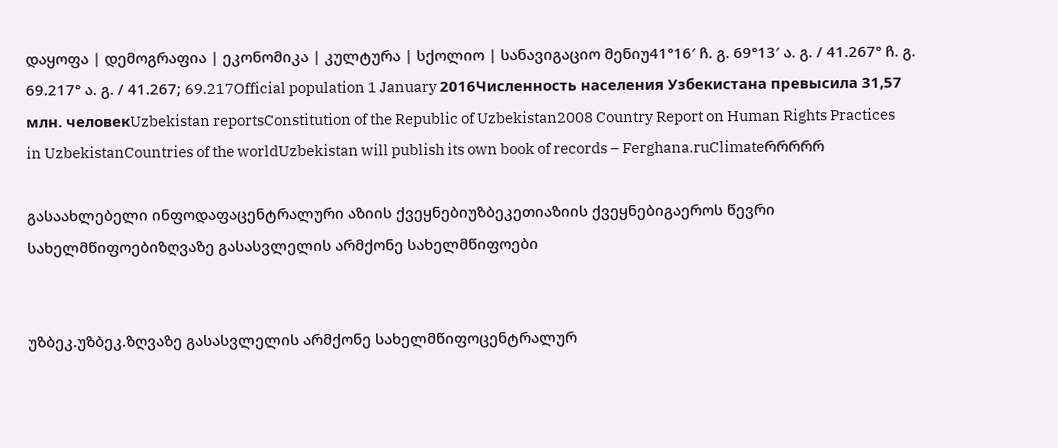დაყოფა | დემოგრაფია | ეკონომიკა | კულტურა | სქოლიო | სანავიგაციო მენიუ41°16′ ჩ. გ. 69°13′ ა. გ. / 41.267° ჩ. გ. 69.217° ა. გ. / 41.267; 69.217Official population 1 January 2016Численность населения Узбекистана превысила 31,57 млн. человекUzbekistan reportsConstitution of the Republic of Uzbekistan2008 Country Report on Human Rights Practices in UzbekistanCountries of the worldUzbekistan will publish its own book of records – Ferghana.ruClimateრრრრრ

გასაახლებელი ინფოდაფაცენტრალური აზიის ქვეყნებიუზბეკეთიაზიის ქვეყნებიგაეროს წევრი სახელმწიფოებიზღვაზე გასასვლელის არმქონე სახელმწიფოები


უზბეკ.უზბეკ.ზღვაზე გასასვლელის არმქონე სახელმწიფოცენტრალურ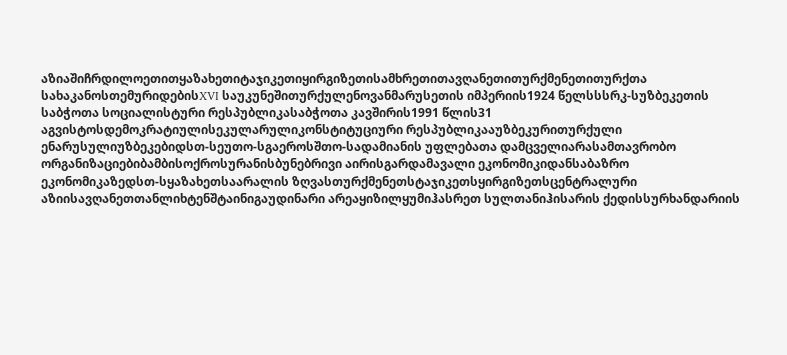აზიაშიჩრდილოეთითყაზახეთიტაჯიკეთიყირგიზეთისამხრეთითავღანეთითურქმენეთითურქთა სახაკანოსთემურიდებისXVI საუკუნეშითურქულენოვანმარუსეთის იმპერიის1924 წელსსსრკ-სუზბეკეთის საბჭოთა სოციალისტური რესპუბლიკასაბჭოთა კავშირის1991 წლის31 აგვისტოსდემოკრატიულისეკულარულიკონსტიტუციური რესპუბლიკააუზბეკურითურქული ენარუსულიუზბეკებიდსთ-სეუთო-სგაეროსშთო-სადამიანის უფლებათა დამცველიარასამთავრობო ორგანიზაციებიბამბისოქროსურანისბუნებრივი აირისგარდამავალი ეკონომიკიდანსაბაზრო ეკონომიკაზედსთ-სყაზახეთსაარალის ზღვასთურქმენეთსტაჯიკეთსყირგიზეთსცენტრალური აზიისავღანეთთანლიხტენშტაინიგაუდინარი არეაყიზილყუმიჰასრეთ სულთანიჰისარის ქედისსურხანდარიის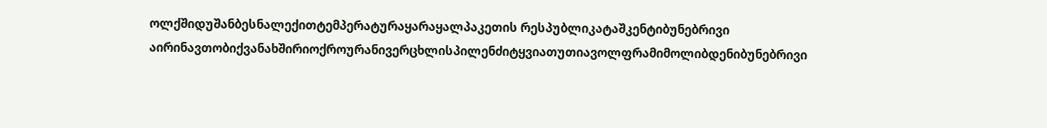ოლქშიდუშანბესნალექითტემპერატურაყარაყალპაკეთის რესპუბლიკატაშკენტიბუნებრივი აირინავთობიქვანახშირიოქროურანივერცხლისპილენძიტყვიათუთიავოლფრამიმოლიბდენიბუნებრივი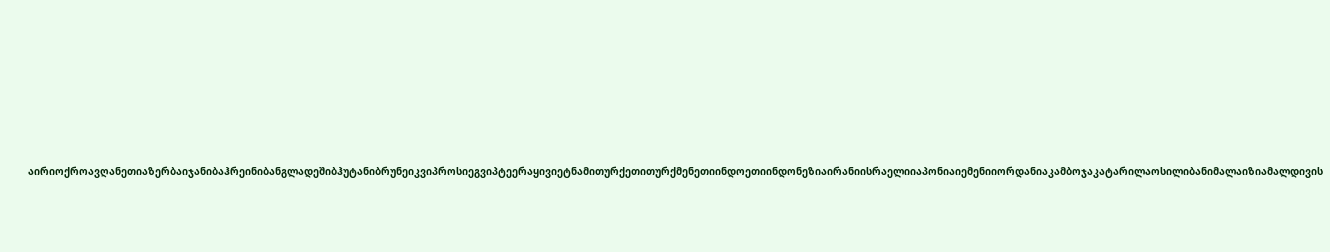აირიოქროავღანეთიაზერბაიჯანიბაჰრეინიბანგლადეშიბჰუტანიბრუნეიკვიპროსიეგვიპტეერაყივიეტნამითურქეთითურქმენეთიინდოეთიინდონეზიაირანიისრაელიიაპონიაიემენიიორდანიაკამბოჯაკატარილაოსილიბანიმალაიზიამალდივის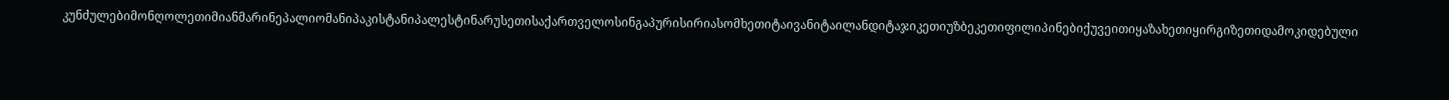კუნძულებიმონღოლეთიმიანმარინეპალიომანიპაკისტანიპალესტინარუსეთისაქართველოსინგაპურისირიასომხეთიტაივანიტაილანდიტაჯიკეთიუზბეკეთიფილიპინებიქუვეითიყაზახეთიყირგიზეთიდამოკიდებული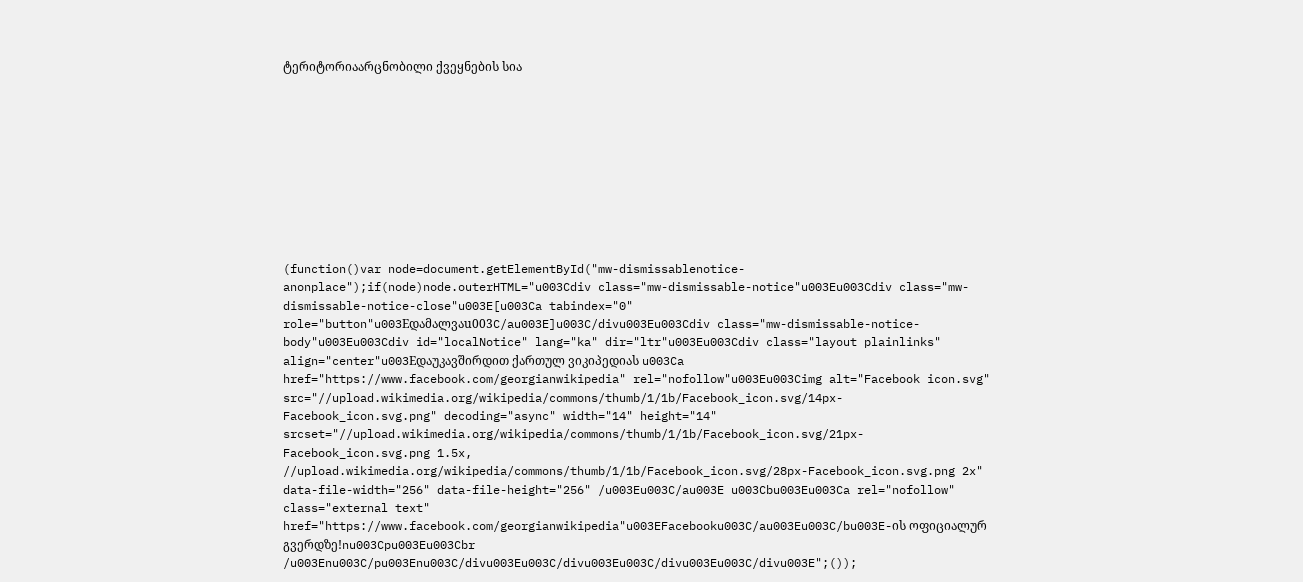ტერიტორიაარცნობილი ქვეყნების სია










(function()var node=document.getElementById("mw-dismissablenotice-anonplace");if(node)node.outerHTML="u003Cdiv class="mw-dismissable-notice"u003Eu003Cdiv class="mw-dismissable-notice-close"u003E[u003Ca tabindex="0" role="button"u003Eდამალვაu003C/au003E]u003C/divu003Eu003Cdiv class="mw-dismissable-notice-body"u003Eu003Cdiv id="localNotice" lang="ka" dir="ltr"u003Eu003Cdiv class="layout plainlinks" align="center"u003Eდაუკავშირდით ქართულ ვიკიპედიას u003Ca href="https://www.facebook.com/georgianwikipedia" rel="nofollow"u003Eu003Cimg alt="Facebook icon.svg" src="//upload.wikimedia.org/wikipedia/commons/thumb/1/1b/Facebook_icon.svg/14px-Facebook_icon.svg.png" decoding="async" width="14" height="14" srcset="//upload.wikimedia.org/wikipedia/commons/thumb/1/1b/Facebook_icon.svg/21px-Facebook_icon.svg.png 1.5x, //upload.wikimedia.org/wikipedia/commons/thumb/1/1b/Facebook_icon.svg/28px-Facebook_icon.svg.png 2x" data-file-width="256" data-file-height="256" /u003Eu003C/au003E u003Cbu003Eu003Ca rel="nofollow" class="external text" href="https://www.facebook.com/georgianwikipedia"u003EFacebooku003C/au003Eu003C/bu003E-ის ოფიციალურ გვერდზე!nu003Cpu003Eu003Cbr /u003Enu003C/pu003Enu003C/divu003Eu003C/divu003Eu003C/divu003Eu003C/divu003E";());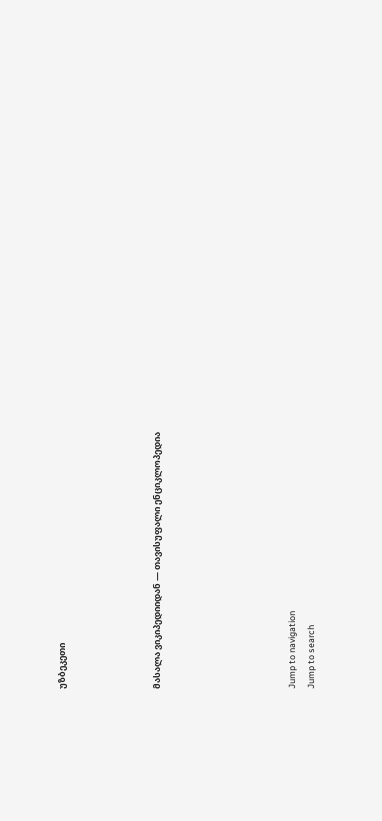უზბეკეთი




მასალა ვიკიპედიიდან — თავისუფალი ენციკლოპედია






Jump to navigation
Jump to search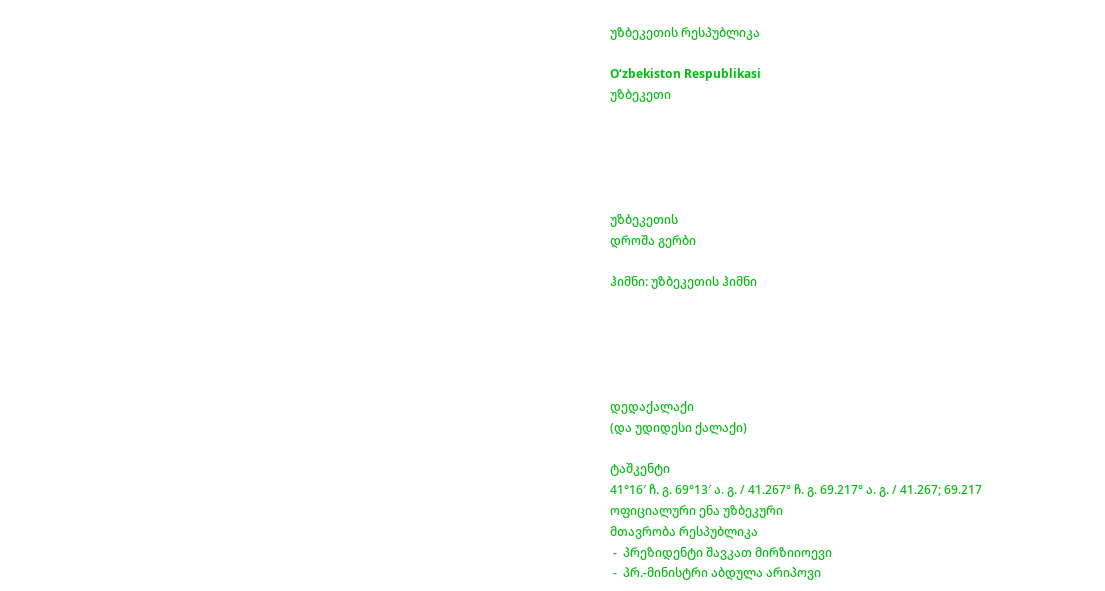უზბეკეთის რესპუბლიკა

O‘zbekiston Respublikasi
უზბეკეთი





უზბეკეთის
დროშა გერბი

ჰიმნი: უზბეკეთის ჰიმნი





დედაქალაქი
(და უდიდესი ქალაქი)

ტაშკენტი
41°16′ ჩ. გ. 69°13′ ა. გ. / 41.267° ჩ. გ. 69.217° ა. გ. / 41.267; 69.217
ოფიციალური ენა უზბეკური
მთავრობა რესპუბლიკა
 -  პრეზიდენტი შავკათ მირზიიოევი
 -  პრ.-მინისტრი აბდულა არიპოვი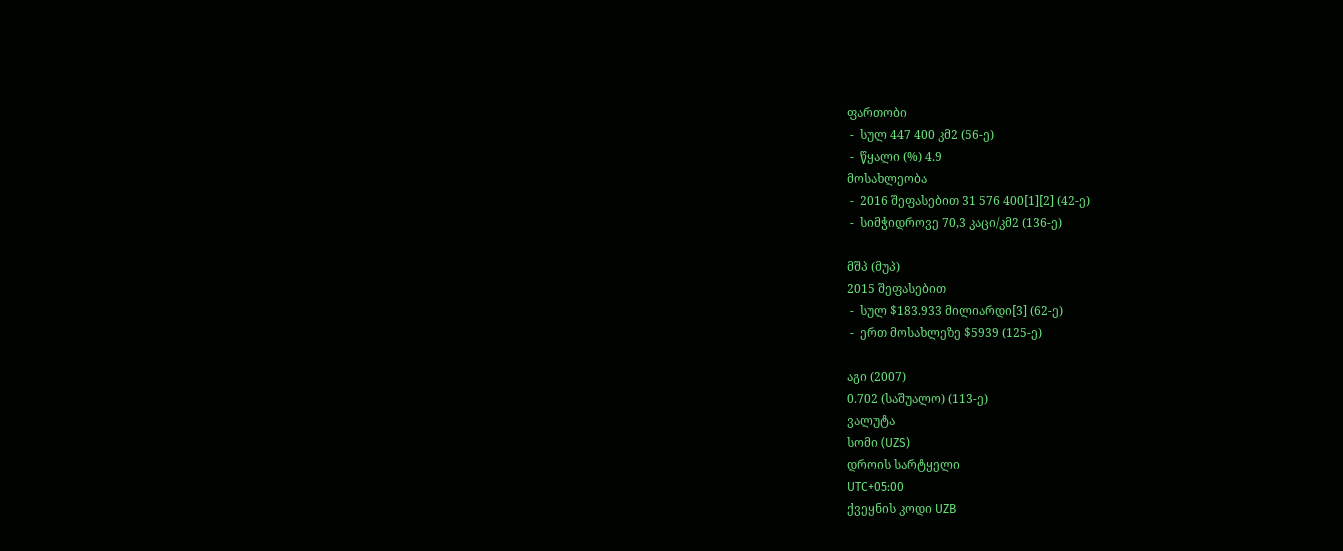ფართობი
 -  სულ 447 400 კმ2 (56-ე)
 -  წყალი (%) 4.9
მოსახლეობა
 -  2016 შეფასებით 31 576 400[1][2] (42-ე)
 -  სიმჭიდროვე 70,3 კაცი/კმ2 (136-ე)

მშპ (მუპ)
2015 შეფასებით
 -  სულ $183.933 მილიარდი[3] (62-ე)
 -  ერთ მოსახლეზე $5939 (125-ე)

აგი (2007)
0.702 (საშუალო) (113-ე)
ვალუტა
სომი (UZS)
დროის სარტყელი
UTC+05:00
ქვეყნის კოდი UZB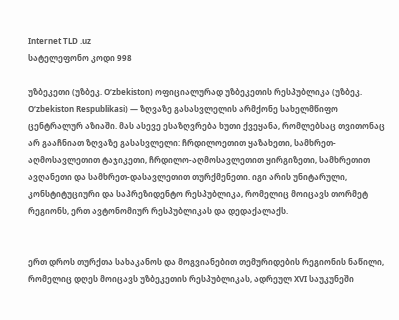Internet TLD .uz
სატელეფონო კოდი 998

უზბეკეთი (უზბეკ. Oʻzbekiston) ოფიციალურად უზბეკეთის რესპუბლიკა (უზბეკ. Oʻzbekiston Respublikasi) — ზღვაზე გასასვლელის არმქონე სახელმწიფო ცენტრალურ აზიაში. მას ასევე ესაზღვრება ხუთი ქვეყანა, რომლებსაც თვითონაც არ გააჩნიათ ზღვაზე გასასვლელი: ჩრდილოეთით ყაზახეთი, სამხრეთ-აღმოსავლეთით ტაჯიკეთი, ჩრდილო-აღმოსავლეთით ყირგიზეთი, სამხრეთით ავღანეთი და სამხრეთ-დასავლეთით თურქმენეთი. იგი არის უნიტარული, კონსტიტუციური და საპრეზიდენტო რესპუბლიკა, რომელიც მოიცავს თორმეტ რეგიონს, ერთ ავტონომიურ რესპუბლიკას და დედაქალაქს.


ერთ დროს თურქთა სახაკანოს და მოგვიანებით თემურიდების რეგიონის ნაწილი, რომელიც დღეს მოიცავს უზბეკეთის რესპუბლიკას, ადრეულ XVI საუკუნეში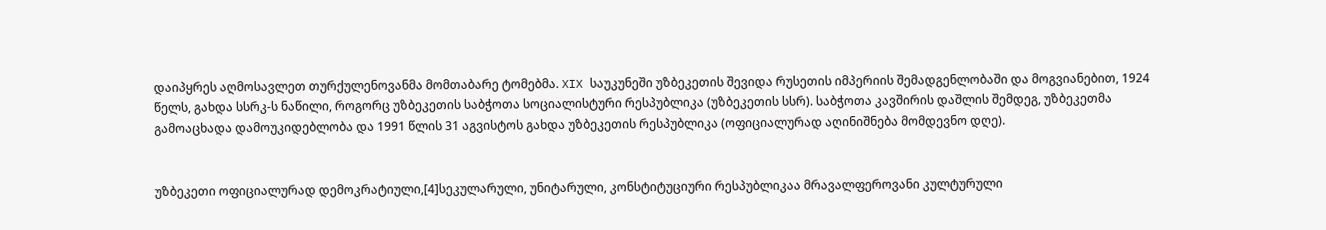დაიპყრეს აღმოსავლეთ თურქულენოვანმა მომთაბარე ტომებმა. XIX საუკუნეში უზბეკეთის შევიდა რუსეთის იმპერიის შემადგენლობაში და მოგვიანებით, 1924 წელს, გახდა სსრკ-ს ნაწილი, როგორც უზბეკეთის საბჭოთა სოციალისტური რესპუბლიკა (უზბეკეთის სსრ). საბჭოთა კავშირის დაშლის შემდეგ, უზბეკეთმა გამოაცხადა დამოუკიდებლობა და 1991 წლის 31 აგვისტოს გახდა უზბეკეთის რესპუბლიკა (ოფიციალურად აღინიშნება მომდევნო დღე).


უზბეკეთი ოფიციალურად დემოკრატიული,[4]სეკულარული, უნიტარული, კონსტიტუციური რესპუბლიკაა მრავალფეროვანი კულტურული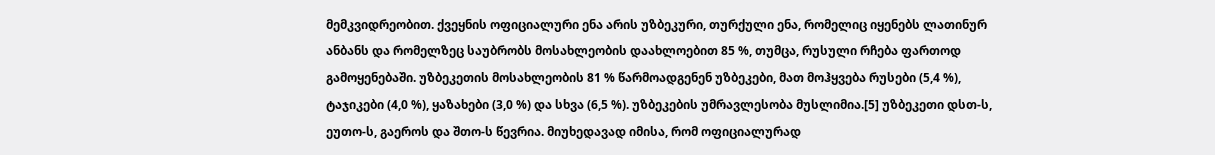მემკვიდრეობით. ქვეყნის ოფიციალური ენა არის უზბეკური, თურქული ენა, რომელიც იყენებს ლათინურ ანბანს და რომელზეც საუბრობს მოსახლეობის დაახლოებით 85 %, თუმცა, რუსული რჩება ფართოდ გამოყენებაში. უზბეკეთის მოსახლეობის 81 % წარმოადგენენ უზბეკები, მათ მოჰყვება რუსები (5,4 %), ტაჯიკები (4,0 %), ყაზახები (3,0 %) და სხვა (6,5 %). უზბეკების უმრავლესობა მუსლიმია.[5] უზბეკეთი დსთ-ს, ეუთო-ს, გაეროს და შთო-ს წევრია. მიუხედავად იმისა, რომ ოფიციალურად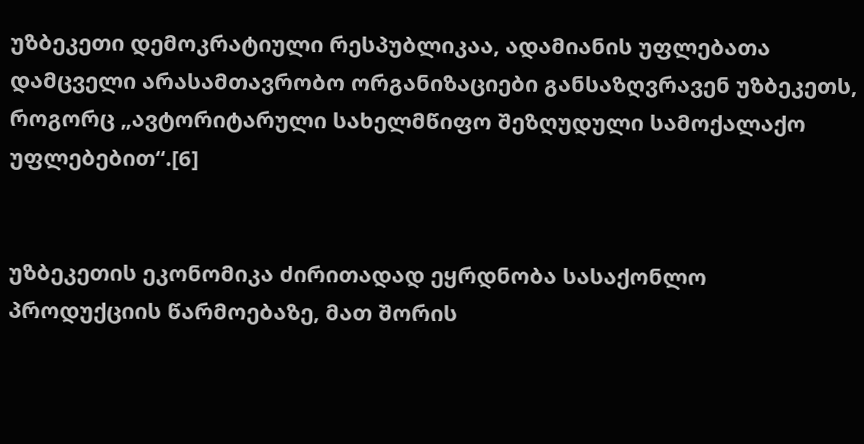უზბეკეთი დემოკრატიული რესპუბლიკაა, ადამიანის უფლებათა დამცველი არასამთავრობო ორგანიზაციები განსაზღვრავენ უზბეკეთს, როგორც „ავტორიტარული სახელმწიფო შეზღუდული სამოქალაქო უფლებებით“.[6]


უზბეკეთის ეკონომიკა ძირითადად ეყრდნობა სასაქონლო პროდუქციის წარმოებაზე, მათ შორის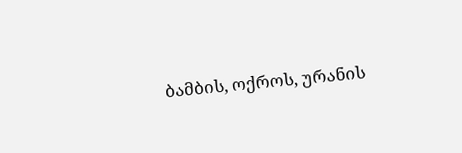ბამბის, ოქროს, ურანის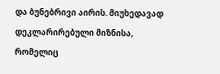და ბუნებრივი აირის. მიუხედავად დეკლარირებული მიზნისა, რომელიც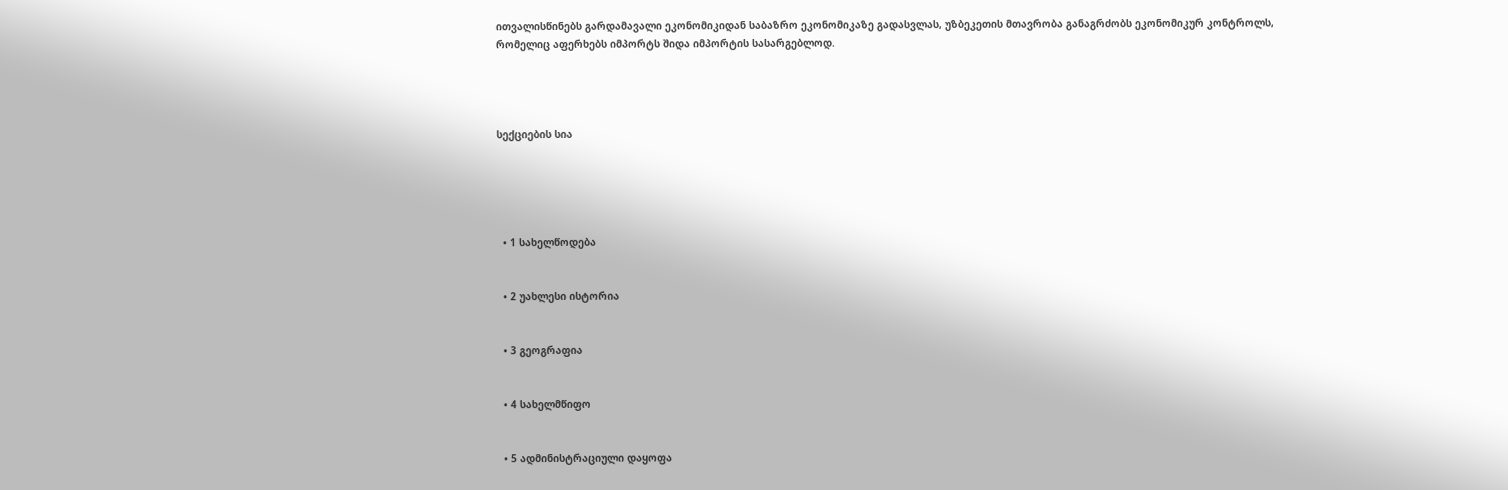ითვალისწინებს გარდამავალი ეკონომიკიდან საბაზრო ეკონომიკაზე გადასვლას, უზბეკეთის მთავრობა განაგრძობს ეკონომიკურ კონტროლს, რომელიც აფერხებს იმპორტს შიდა იმპორტის სასარგებლოდ.




სექციების სია





  • 1 სახელწოდება


  • 2 უახლესი ისტორია


  • 3 გეოგრაფია


  • 4 სახელმწიფო


  • 5 ადმინისტრაციული დაყოფა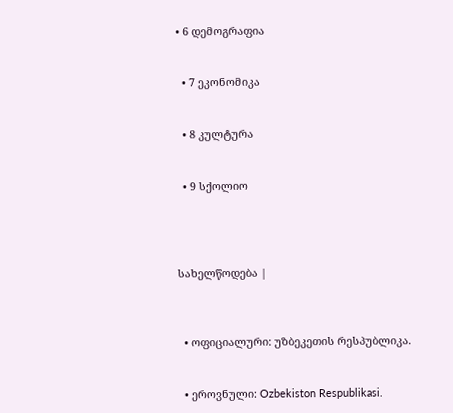• 6 დემოგრაფია


  • 7 ეკონომიკა


  • 8 კულტურა


  • 9 სქოლიო




სახელწოდება |



  • ოფიციალური: უზბეკეთის რესპუბლიკა.


  • ეროვნული: Ozbekiston Respublikasi.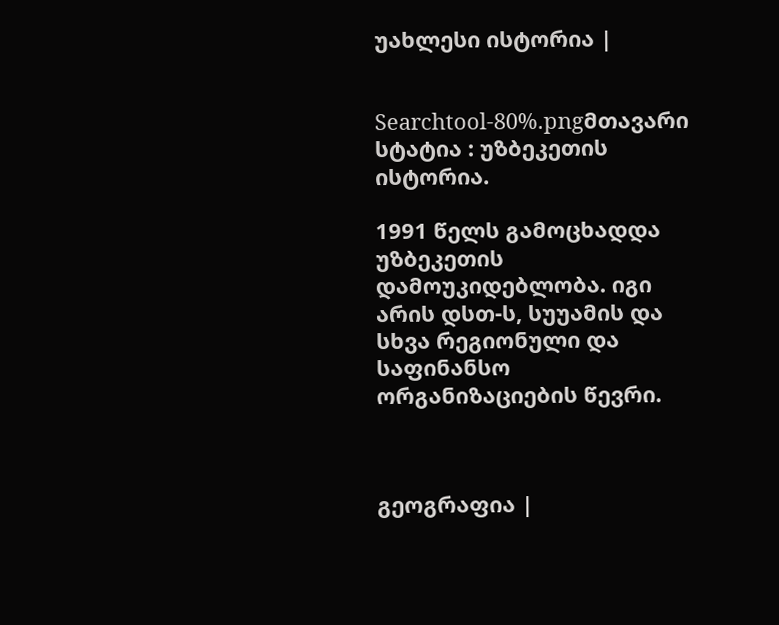უახლესი ისტორია |


Searchtool-80%.pngმთავარი სტატია : უზბეკეთის ისტორია.

1991 წელს გამოცხადდა უზბეკეთის დამოუკიდებლობა. იგი არის დსთ-ს, სუუამის და სხვა რეგიონული და საფინანსო ორგანიზაციების წევრი.



გეოგრაფია |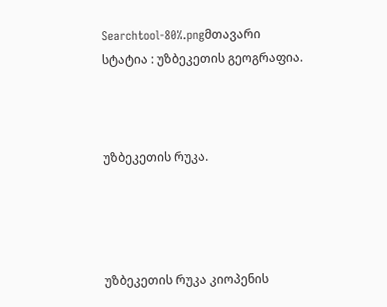Searchtool-80%.pngმთავარი სტატია : უზბეკეთის გეოგრაფია.



უზბეკეთის რუკა.




უზბეკეთის რუკა კიოპენის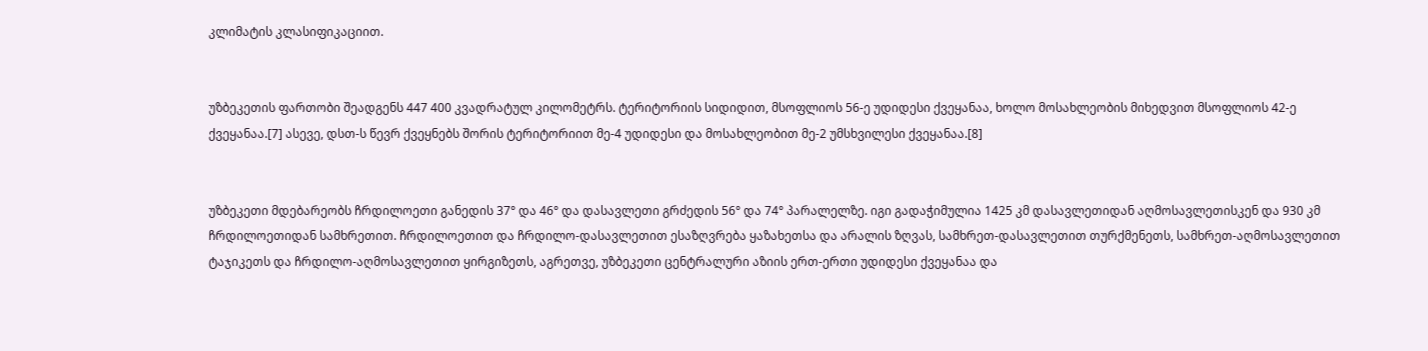კლიმატის კლასიფიკაციით.


უზბეკეთის ფართობი შეადგენს 447 400 კვადრატულ კილომეტრს. ტერიტორიის სიდიდით, მსოფლიოს 56-ე უდიდესი ქვეყანაა, ხოლო მოსახლეობის მიხედვით მსოფლიოს 42-ე ქვეყანაა.[7] ასევე, დსთ-ს წევრ ქვეყნებს შორის ტერიტორიით მე-4 უდიდესი და მოსახლეობით მე-2 უმსხვილესი ქვეყანაა.[8]


უზბეკეთი მდებარეობს ჩრდილოეთი განედის 37° და 46° და დასავლეთი გრძედის 56° და 74° პარალელზე. იგი გადაჭიმულია 1425 კმ დასავლეთიდან აღმოსავლეთისკენ და 930 კმ ჩრდილოეთიდან სამხრეთით. ჩრდილოეთით და ჩრდილო-დასავლეთით ესაზღვრება ყაზახეთსა და არალის ზღვას, სამხრეთ-დასავლეთით თურქმენეთს, სამხრეთ-აღმოსავლეთით ტაჯიკეთს და ჩრდილო-აღმოსავლეთით ყირგიზეთს, აგრეთვე, უზბეკეთი ცენტრალური აზიის ერთ-ერთი უდიდესი ქვეყანაა და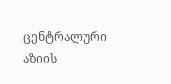ცენტრალური აზიის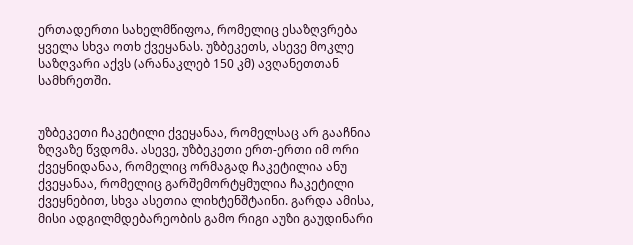ერთადერთი სახელმწიფოა, რომელიც ესაზღვრება ყველა სხვა ოთხ ქვეყანას. უზბეკეთს, ასევე მოკლე საზღვარი აქვს (არანაკლებ 150 კმ) ავღანეთთან სამხრეთში.


უზბეკეთი ჩაკეტილი ქვეყანაა, რომელსაც არ გააჩნია ზღვაზე წვდომა. ასევე, უზბეკეთი ერთ-ერთი იმ ორი ქვეყნიდანაა, რომელიც ორმაგად ჩაკეტილია ანუ ქვეყანაა, რომელიც გარშემორტყმულია ჩაკეტილი ქვეყნებით, სხვა ასეთია ლიხტენშტაინი. გარდა ამისა, მისი ადგილმდებარეობის გამო რიგი აუზი გაუდინარი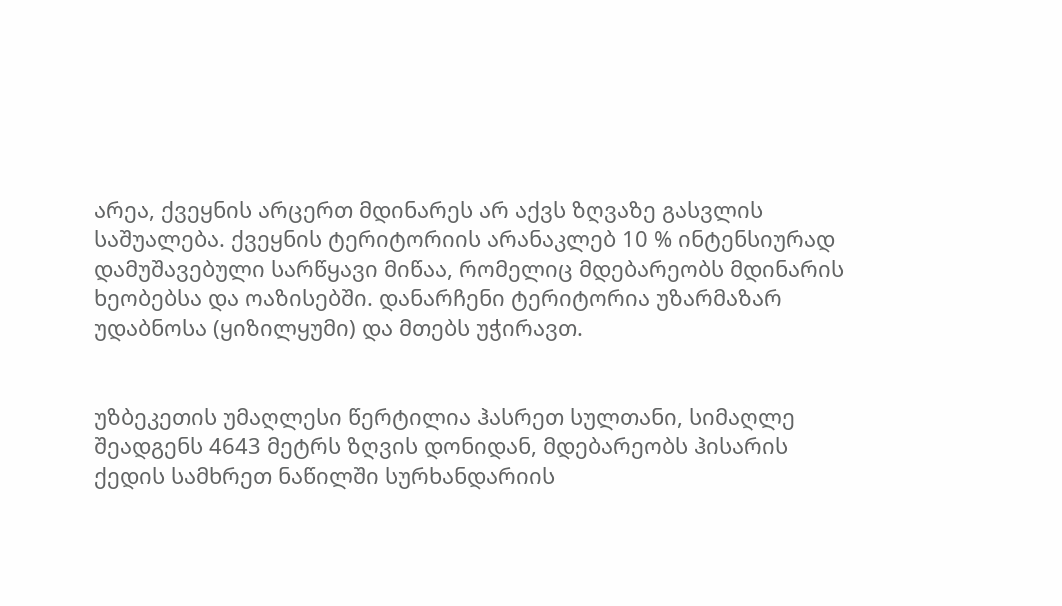არეა, ქვეყნის არცერთ მდინარეს არ აქვს ზღვაზე გასვლის საშუალება. ქვეყნის ტერიტორიის არანაკლებ 10 % ინტენსიურად დამუშავებული სარწყავი მიწაა, რომელიც მდებარეობს მდინარის ხეობებსა და ოაზისებში. დანარჩენი ტერიტორია უზარმაზარ უდაბნოსა (ყიზილყუმი) და მთებს უჭირავთ.


უზბეკეთის უმაღლესი წერტილია ჰასრეთ სულთანი, სიმაღლე შეადგენს 4643 მეტრს ზღვის დონიდან, მდებარეობს ჰისარის ქედის სამხრეთ ნაწილში სურხანდარიის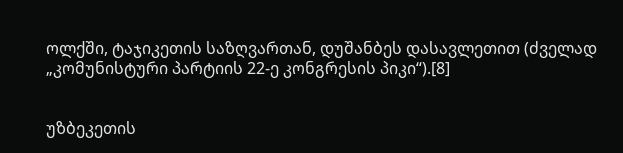ოლქში, ტაჯიკეთის საზღვართან, დუშანბეს დასავლეთით (ძველად „კომუნისტური პარტიის 22-ე კონგრესის პიკი“).[8]


უზბეკეთის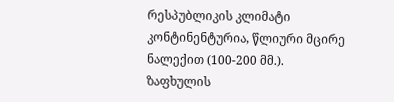რესპუბლიკის კლიმატი კონტინენტურია, წლიური მცირე ნალექით (100-200 მმ.). ზაფხულის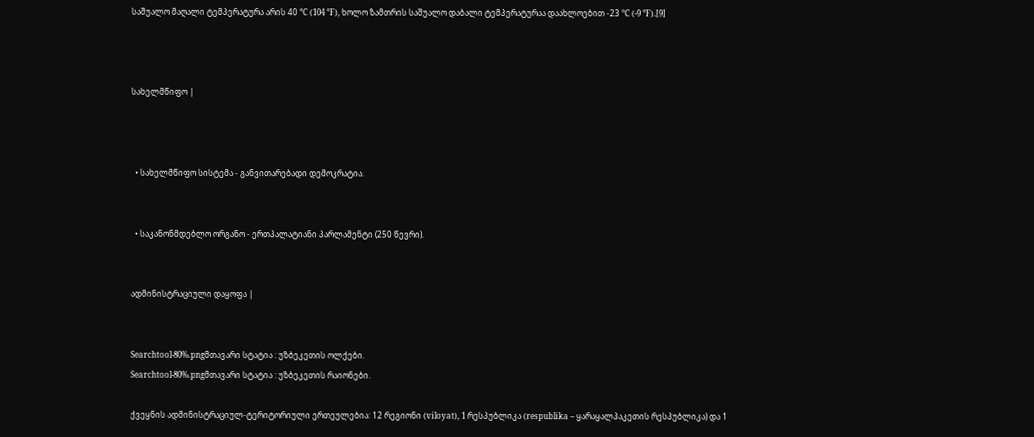საშუალო მაღალი ტემპერატურა არის 40 °C (104 °F), ხოლო ზამთრის საშუალო დაბალი ტემპერატურაა დაახლოებით -23 °C (-9 °F).[9]



სახელმწიფო |



  • სახელმწიფო სისტემა - განვითარებადი დემოკრატია.


  • საკანონმდებლო ორგანო - ერთპალატიანი პარლამენტი (250 წევრი).


ადმინისტრაციული დაყოფა |


Searchtool-80%.pngმთავარი სტატია : უზბეკეთის ოლქები.
Searchtool-80%.pngმთავარი სტატია : უზბეკეთის რაიონები.

ქვეყნის ადმინისტრაციულ-ტერიტორიული ერთეულებია: 12 რეგიონი (viloyat), 1 რესპუბლიკა (respublika – ყარაყალპაკეთის რესპუბლიკა) და 1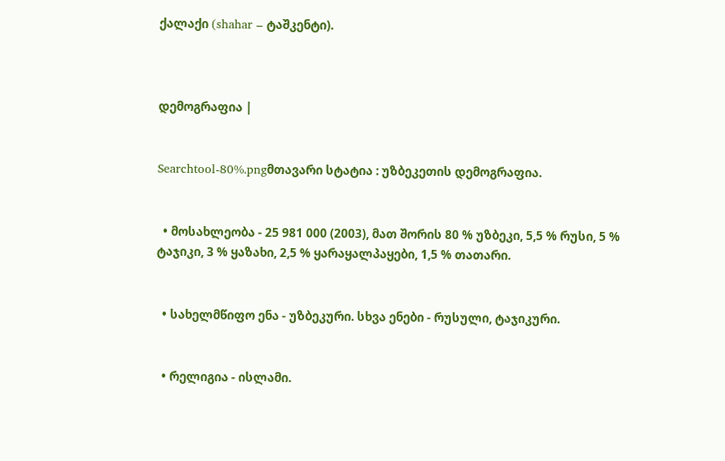ქალაქი (shahar – ტაშკენტი).



დემოგრაფია |


Searchtool-80%.pngმთავარი სტატია : უზბეკეთის დემოგრაფია.


  • მოსახლეობა - 25 981 000 (2003), მათ შორის 80 % უზბეკი, 5,5 % რუსი, 5 % ტაჯიკი, 3 % ყაზახი, 2,5 % ყარაყალპაყები, 1,5 % თათარი.


  • სახელმწიფო ენა - უზბეკური. სხვა ენები - რუსული, ტაჯიკური.


  • რელიგია - ისლამი.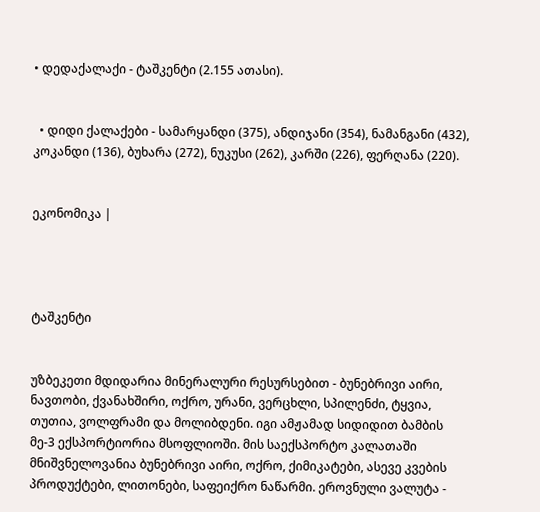• დედაქალაქი - ტაშკენტი (2.155 ათასი).


  • დიდი ქალაქები - სამარყანდი (375), ანდიჯანი (354), ნამანგანი (432), კოკანდი (136), ბუხარა (272), ნუკუსი (262), კარში (226), ფერღანა (220).


ეკონომიკა |




ტაშკენტი


უზბეკეთი მდიდარია მინერალური რესურსებით - ბუნებრივი აირი, ნავთობი, ქვანახშირი, ოქრო, ურანი, ვერცხლი, სპილენძი, ტყვია, თუთია, ვოლფრამი და მოლიბდენი. იგი ამჟამად სიდიდით ბამბის მე-3 ექსპორტიორია მსოფლიოში. მის საექსპორტო კალათაში მნიშვნელოვანია ბუნებრივი აირი, ოქრო, ქიმიკატები, ასევე კვების პროდუქტები, ლითონები, საფეიქრო ნაწარმი. ეროვნული ვალუტა -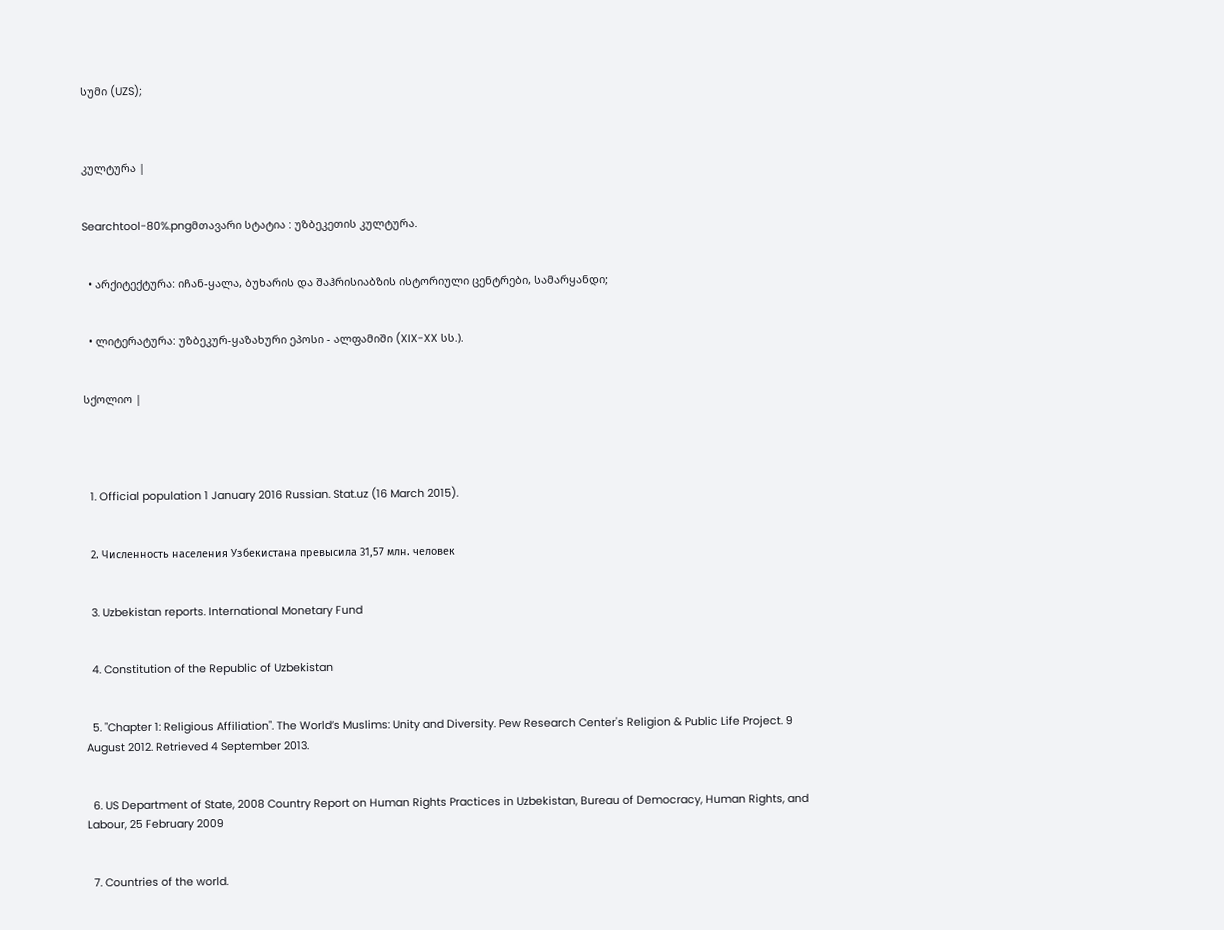სუმი (UZS);



კულტურა |


Searchtool-80%.pngმთავარი სტატია : უზბეკეთის კულტურა.


  • არქიტექტურა: იჩან-ყალა, ბუხარის და შაჰრისიაბზის ისტორიული ცენტრები, სამარყანდი;


  • ლიტერატურა: უზბეკურ-ყაზახური ეპოსი - ალფამიში (XIX-XX სს.).


სქოლიო |




  1. Official population 1 January 2016 Russian. Stat.uz (16 March 2015).


  2. Численность населения Узбекистана превысила 31,57 млн. человек


  3. Uzbekistan reports. International Monetary Fund


  4. Constitution of the Republic of Uzbekistan


  5. "Chapter 1: Religious Affiliation". The World’s Muslims: Unity and Diversity. Pew Research Center's Religion & Public Life Project. 9 August 2012. Retrieved 4 September 2013.


  6. US Department of State, 2008 Country Report on Human Rights Practices in Uzbekistan, Bureau of Democracy, Human Rights, and Labour, 25 February 2009


  7. Countries of the world.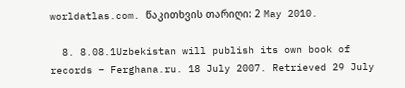worldatlas.com. წაკითხვის თარიღი: 2 May 2010.

  8. 8.08.1Uzbekistan will publish its own book of records – Ferghana.ru. 18 July 2007. Retrieved 29 July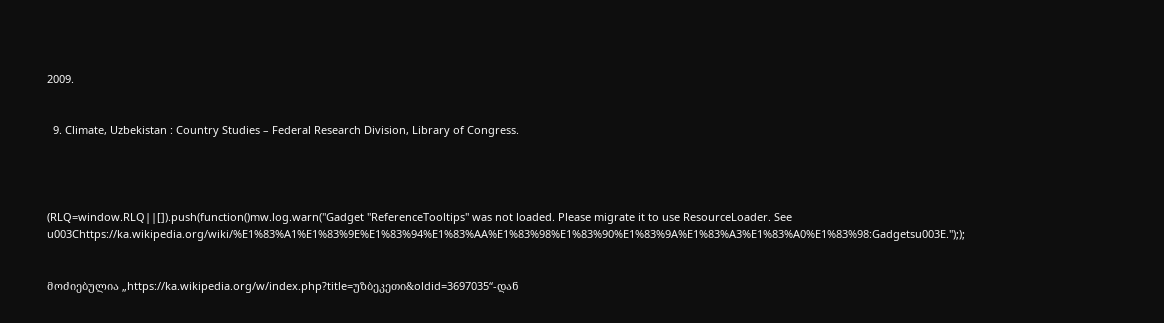2009.


  9. Climate, Uzbekistan : Country Studies – Federal Research Division, Library of Congress.




(RLQ=window.RLQ||[]).push(function()mw.log.warn("Gadget "ReferenceTooltips" was not loaded. Please migrate it to use ResourceLoader. See u003Chttps://ka.wikipedia.org/wiki/%E1%83%A1%E1%83%9E%E1%83%94%E1%83%AA%E1%83%98%E1%83%90%E1%83%9A%E1%83%A3%E1%83%A0%E1%83%98:Gadgetsu003E."););


მოძიებულია „https://ka.wikipedia.org/w/index.php?title=უზბეკეთი&oldid=3697035“-დან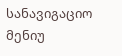სანავიგაციო მენიუ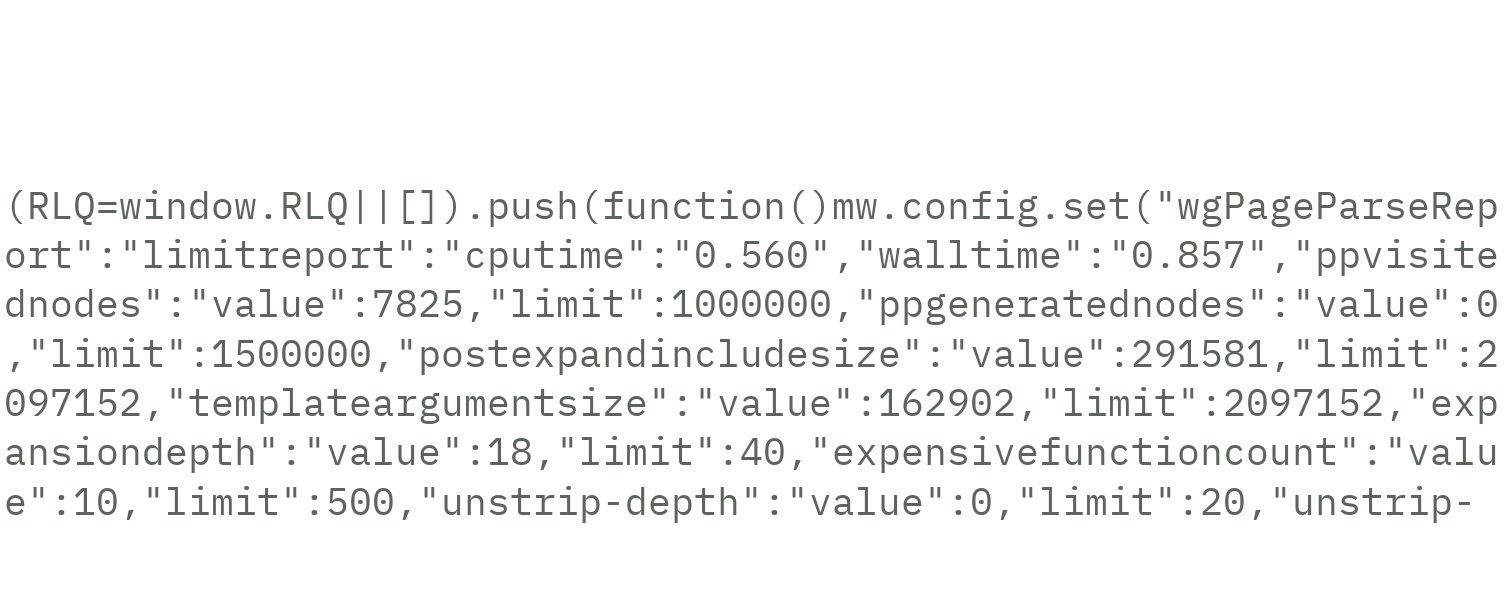(RLQ=window.RLQ||[]).push(function()mw.config.set("wgPageParseReport":"limitreport":"cputime":"0.560","walltime":"0.857","ppvisitednodes":"value":7825,"limit":1000000,"ppgeneratednodes":"value":0,"limit":1500000,"postexpandincludesize":"value":291581,"limit":2097152,"templateargumentsize":"value":162902,"limit":2097152,"expansiondepth":"value":18,"limit":40,"expensivefunctioncount":"value":10,"limit":500,"unstrip-depth":"value":0,"limit":20,"unstrip-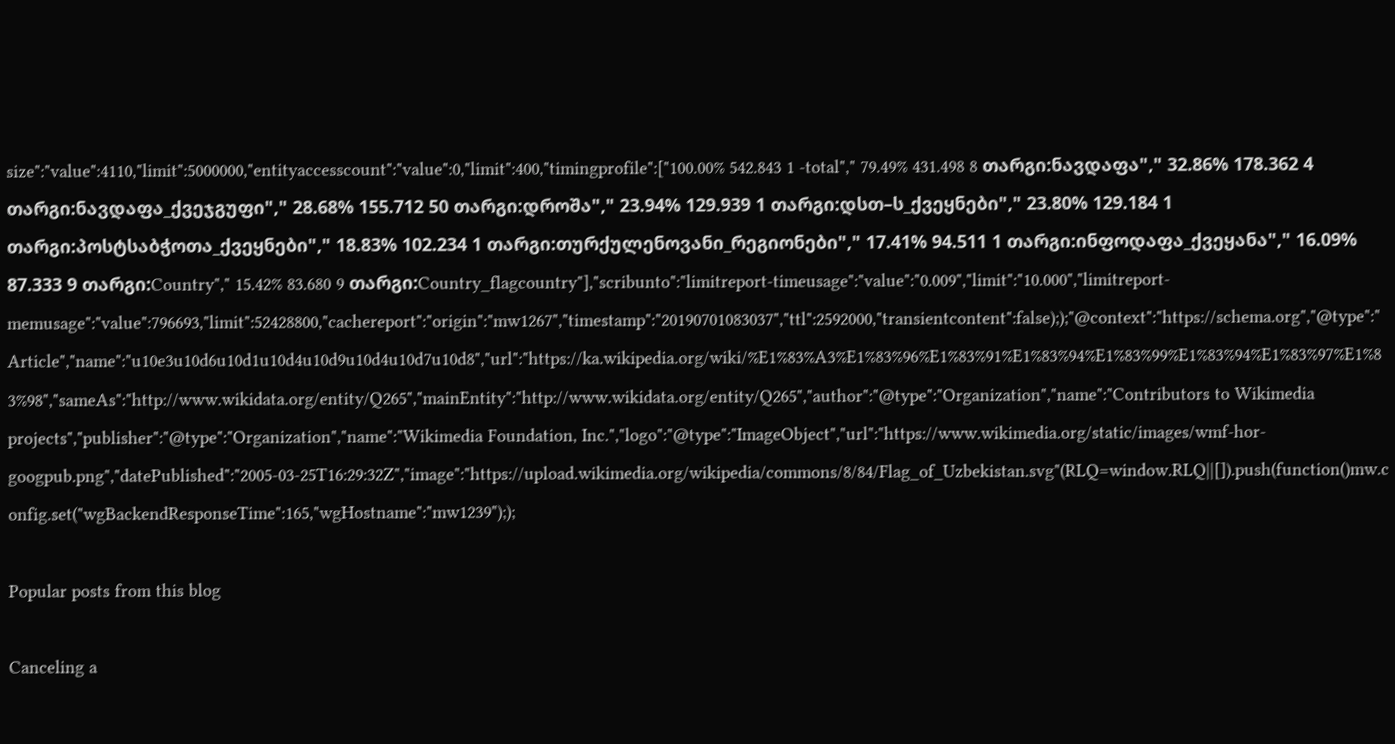size":"value":4110,"limit":5000000,"entityaccesscount":"value":0,"limit":400,"timingprofile":["100.00% 542.843 1 -total"," 79.49% 431.498 8 თარგი:ნავდაფა"," 32.86% 178.362 4 თარგი:ნავდაფა_ქვეჯგუფი"," 28.68% 155.712 50 თარგი:დროშა"," 23.94% 129.939 1 თარგი:დსთ–ს_ქვეყნები"," 23.80% 129.184 1 თარგი:პოსტსაბჭოთა_ქვეყნები"," 18.83% 102.234 1 თარგი:თურქულენოვანი_რეგიონები"," 17.41% 94.511 1 თარგი:ინფოდაფა_ქვეყანა"," 16.09% 87.333 9 თარგი:Country"," 15.42% 83.680 9 თარგი:Country_flagcountry"],"scribunto":"limitreport-timeusage":"value":"0.009","limit":"10.000","limitreport-memusage":"value":796693,"limit":52428800,"cachereport":"origin":"mw1267","timestamp":"20190701083037","ttl":2592000,"transientcontent":false););"@context":"https://schema.org","@type":"Article","name":"u10e3u10d6u10d1u10d4u10d9u10d4u10d7u10d8","url":"https://ka.wikipedia.org/wiki/%E1%83%A3%E1%83%96%E1%83%91%E1%83%94%E1%83%99%E1%83%94%E1%83%97%E1%83%98","sameAs":"http://www.wikidata.org/entity/Q265","mainEntity":"http://www.wikidata.org/entity/Q265","author":"@type":"Organization","name":"Contributors to Wikimedia projects","publisher":"@type":"Organization","name":"Wikimedia Foundation, Inc.","logo":"@type":"ImageObject","url":"https://www.wikimedia.org/static/images/wmf-hor-googpub.png","datePublished":"2005-03-25T16:29:32Z","image":"https://upload.wikimedia.org/wikipedia/commons/8/84/Flag_of_Uzbekistan.svg"(RLQ=window.RLQ||[]).push(function()mw.config.set("wgBackendResponseTime":165,"wgHostname":"mw1239"););

Popular posts from this blog

Canceling a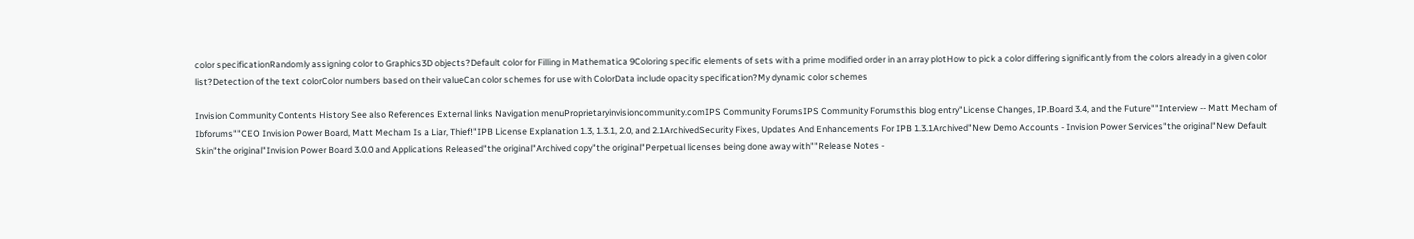color specificationRandomly assigning color to Graphics3D objects?Default color for Filling in Mathematica 9Coloring specific elements of sets with a prime modified order in an array plotHow to pick a color differing significantly from the colors already in a given color list?Detection of the text colorColor numbers based on their valueCan color schemes for use with ColorData include opacity specification?My dynamic color schemes

Invision Community Contents History See also References External links Navigation menuProprietaryinvisioncommunity.comIPS Community ForumsIPS Community Forumsthis blog entry"License Changes, IP.Board 3.4, and the Future""Interview -- Matt Mecham of Ibforums""CEO Invision Power Board, Matt Mecham Is a Liar, Thief!"IPB License Explanation 1.3, 1.3.1, 2.0, and 2.1ArchivedSecurity Fixes, Updates And Enhancements For IPB 1.3.1Archived"New Demo Accounts - Invision Power Services"the original"New Default Skin"the original"Invision Power Board 3.0.0 and Applications Released"the original"Archived copy"the original"Perpetual licenses being done away with""Release Notes -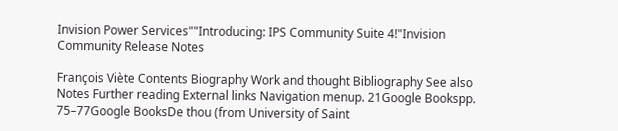Invision Power Services""Introducing: IPS Community Suite 4!"Invision Community Release Notes

François Viète Contents Biography Work and thought Bibliography See also Notes Further reading External links Navigation menup. 21Google Bookspp. 75–77Google BooksDe thou (from University of Saint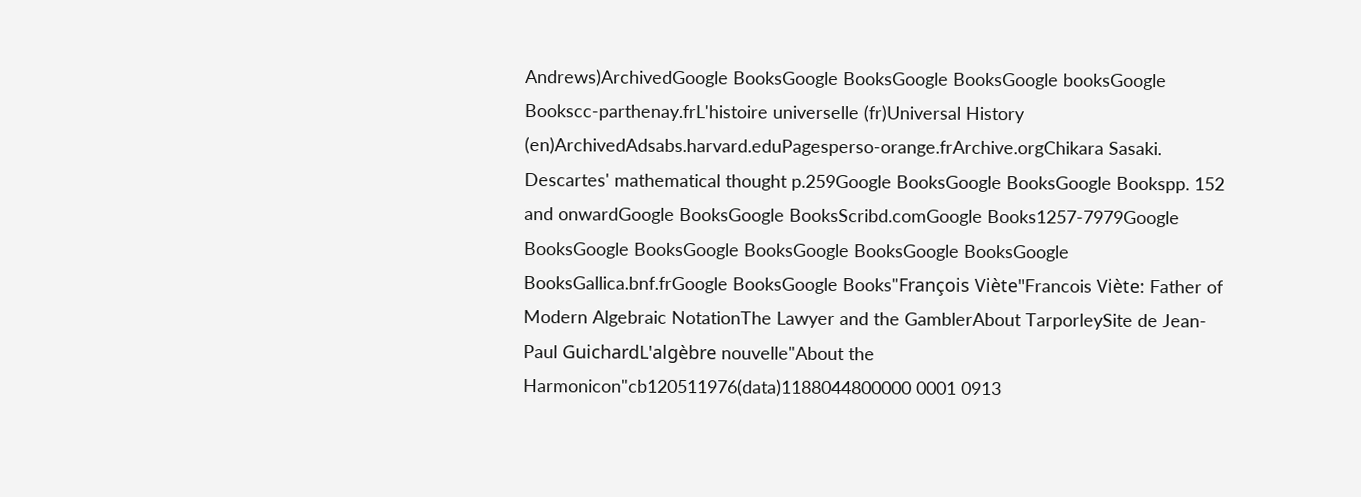Andrews)ArchivedGoogle BooksGoogle BooksGoogle BooksGoogle booksGoogle Bookscc-parthenay.frL'histoire universelle (fr)Universal History (en)ArchivedAdsabs.harvard.eduPagesperso-orange.frArchive.orgChikara Sasaki. Descartes' mathematical thought p.259Google BooksGoogle BooksGoogle Bookspp. 152 and onwardGoogle BooksGoogle BooksScribd.comGoogle Books1257-7979Google BooksGoogle BooksGoogle BooksGoogle BooksGoogle BooksGoogle BooksGallica.bnf.frGoogle BooksGoogle Books"François Viète"Francois Viète: Father of Modern Algebraic NotationThe Lawyer and the GamblerAbout TarporleySite de Jean-Paul GuichardL'algèbre nouvelle"About the Harmonicon"cb120511976(data)1188044800000 0001 0913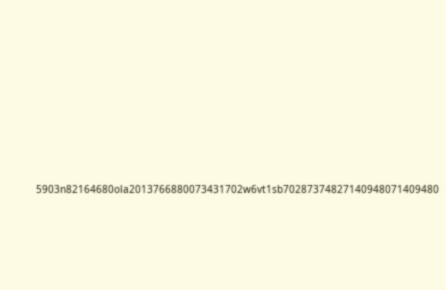5903n82164680ola2013766880073431702w6vt1sb70287374827140948071409480